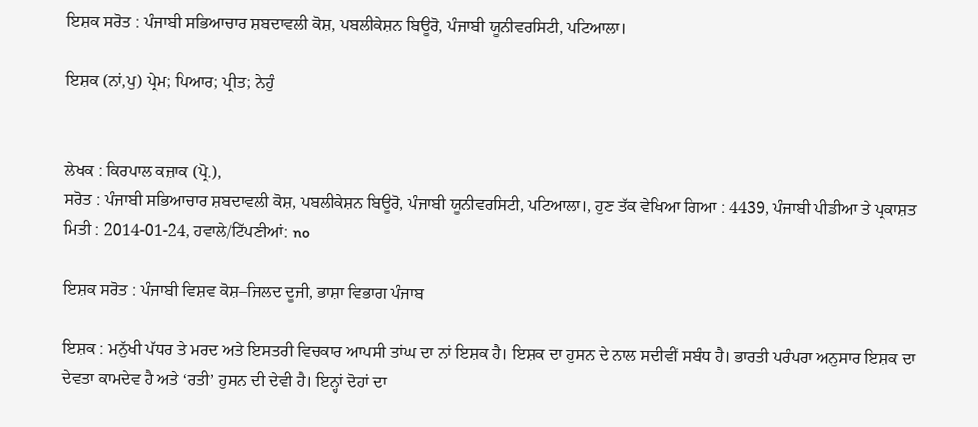ਇਸ਼ਕ ਸਰੋਤ : ਪੰਜਾਬੀ ਸਭਿਆਚਾਰ ਸ਼ਬਦਾਵਲੀ ਕੋਸ਼, ਪਬਲੀਕੇਸ਼ਨ ਬਿਊਰੋ, ਪੰਜਾਬੀ ਯੂਨੀਵਰਸਿਟੀ, ਪਟਿਆਲਾ।

ਇਸ਼ਕ (ਨਾਂ,ਪੁ) ਪ੍ਰੇਮ; ਪਿਆਰ; ਪ੍ਰੀਤ; ਨੇਹੁੰ


ਲੇਖਕ : ਕਿਰਪਾਲ ਕਜ਼ਾਕ (ਪ੍ਰੋ.),
ਸਰੋਤ : ਪੰਜਾਬੀ ਸਭਿਆਚਾਰ ਸ਼ਬਦਾਵਲੀ ਕੋਸ਼, ਪਬਲੀਕੇਸ਼ਨ ਬਿਊਰੋ, ਪੰਜਾਬੀ ਯੂਨੀਵਰਸਿਟੀ, ਪਟਿਆਲਾ।, ਹੁਣ ਤੱਕ ਵੇਖਿਆ ਗਿਆ : 4439, ਪੰਜਾਬੀ ਪੀਡੀਆ ਤੇ ਪ੍ਰਕਾਸ਼ਤ ਮਿਤੀ : 2014-01-24, ਹਵਾਲੇ/ਟਿੱਪਣੀਆਂ: no

ਇਸ਼ਕ ਸਰੋਤ : ਪੰਜਾਬੀ ਵਿਸ਼ਵ ਕੋਸ਼–ਜਿਲਦ ਦੂਜੀ, ਭਾਸ਼ਾ ਵਿਭਾਗ ਪੰਜਾਬ

ਇਸ਼ਕ : ਮਨੁੱਖੀ ਪੱਧਰ ਤੇ ਮਰਦ ਅਤੇ ਇਸਤਰੀ ਵਿਚਕਾਰ ਆਪਸੀ ਤਾਂਘ ਦਾ ਨਾਂ ਇਸ਼ਕ ਹੈ। ਇਸ਼ਕ ਦਾ ਹੁਸਨ ਦੇ ਨਾਲ ਸਦੀਵੀਂ ਸਬੰਧ ਹੈ। ਭਾਰਤੀ ਪਰੰਪਰਾ ਅਨੁਸਾਰ ਇਸ਼ਕ ਦਾ ਦੇਵਤਾ ਕਾਮਦੇਵ ਹੈ ਅਤੇ ‘ਰਤੀ’ ਹੁਸਨ ਦੀ ਦੇਵੀ ਹੈ। ਇਨ੍ਹਾਂ ਦੋਹਾਂ ਦਾ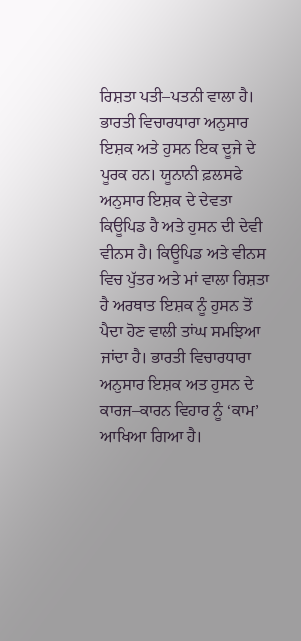ਰਿਸ਼ਤਾ ਪਤੀ–ਪਤਨੀ ਵਾਲਾ ਹੈ। ਭਾਰਤੀ ਵਿਚਾਰਧਾਰਾ ਅਨੁਸਾਰ ਇਸ਼ਕ ਅਤੇ ਹੁਸਨ ਇਕ ਦੂਜੇ ਦੇ ਪੂਰਕ ਹਨ। ਯੂਨਾਨੀ ਫ਼ਲਸਫੇ ਅਨੁਸਾਰ ਇਸ਼ਕ ਦੇ ਦੇਵਤਾ ਕਿਊਪਿਡ ਹੈ ਅਤੇ ਹੁਸਨ ਦੀ ਦੇਵੀ ਵੀਨਸ ਹੈ। ਕਿਊਪਿਡ ਅਤੇ ਵੀਨਸ ਵਿਚ ਪੁੱਤਰ ਅਤੇ ਮਾਂ ਵਾਲਾ ਰਿਸ਼ਤਾ ਹੈ ਅਰਥਾਤ ਇਸ਼ਕ ਨੂੰ ਹੁਸਨ ਤੋਂ ਪੈਦਾ ਹੋਣ ਵਾਲੀ ਤਾਂਘ ਸਮਝਿਆ ਜਾਂਦਾ ਹੈ। ਭਾਰਤੀ ਵਿਚਾਰਧਾਰਾ ਅਨੁਸਾਰ ਇਸ਼ਕ ਅਤ ਹੁਸਨ ਦੇ ਕਾਰਜ–ਕਾਰਨ ਵਿਹਾਰ ਨੂੰ ‘ਕਾਮ’ ਆਖਿਆ ਗਿਆ ਹੈ।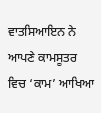ਵਾਤਸਿਆਇਨ ਨੇ ਆਪਣੇ ਕਾਮਸੂਤਰ ਵਿਚ ‘ਕਾਮ’ ਆਖਿਆ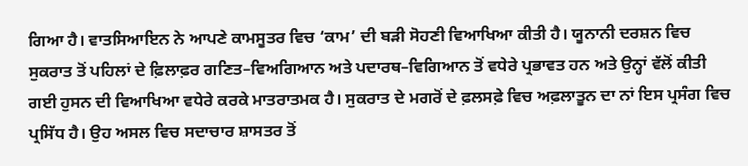ਗਿਆ ਹੈ। ਵਾਤਸਿਆਇਨ ਨੇ ਆਪਣੇ ਕਾਮਸੂਤਰ ਵਿਚ ‘ਕਾਮ’ ਦੀ ਬੜੀ ਸੋਹਣੀ ਵਿਆਖਿਆ ਕੀਤੀ ਹੈ। ਯੂਨਾਨੀ ਦਰਸ਼ਨ ਵਿਚ ਸੁਕਰਾਤ ਤੋਂ ਪਹਿਲਾਂ ਦੇ ਫ਼ਿਲਾਫ਼ਰ ਗਣਿਤ–ਵਿਅਗਿਆਨ ਅਤੇ ਪਦਾਰਥ–ਵਿਗਿਆਨ ਤੋਂ ਵਧੇਰੇ ਪ੍ਰਭਾਵਤ ਹਨ ਅਤੇ ਉਨ੍ਹਾਂ ਵੱਲੋਂ ਕੀਤੀ ਗਈ ਹੁਸਨ ਦੀ ਵਿਆਖਿਆ ਵਧੇਰੇ ਕਰਕੇ ਮਾਤਰਾਤਮਕ ਹੈ। ਸੁਕਰਾਤ ਦੇ ਮਗਰੋਂ ਦੇ ਫ਼ਲਸਫ਼ੇ ਵਿਚ ਅਫ਼ਲਾਤੂਨ ਦਾ ਨਾਂ ਇਸ ਪ੍ਰਸੰਗ ਵਿਚ ਪ੍ਰਸਿੱਧ ਹੈ। ਉਹ ਅਸਲ ਵਿਚ ਸਦਾਚਾਰ ਸ਼ਾਸਤਰ ਤੋਂ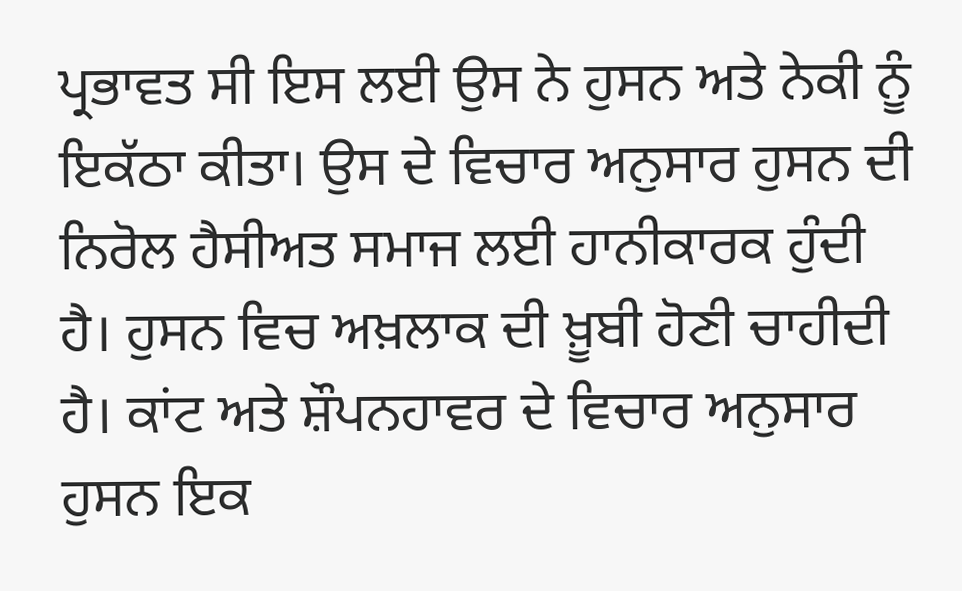ਪ੍ਰਭਾਵਤ ਸੀ ਇਸ ਲਈ ਉਸ ਨੇ ਹੁਸਨ ਅਤੇ ਨੇਕੀ ਨੂੰ ਇਕੱਠਾ ਕੀਤਾ। ਉਸ ਦੇ ਵਿਚਾਰ ਅਨੁਸਾਰ ਹੁਸਨ ਦੀ ਨਿਰੋਲ ਹੈਸੀਅਤ ਸਮਾਜ ਲਈ ਹਾਨੀਕਾਰਕ ਹੁੰਦੀ ਹੈ। ਹੁਸਨ ਵਿਚ ਅਖ਼ਲਾਕ ਦੀ ਖ਼ੂਬੀ ਹੋਣੀ ਚਾਹੀਦੀ ਹੈ। ਕਾਂਟ ਅਤੇ ਸ਼ੌਪਨਹਾਵਰ ਦੇ ਵਿਚਾਰ ਅਨੁਸਾਰ ਹੁਸਨ ਇਕ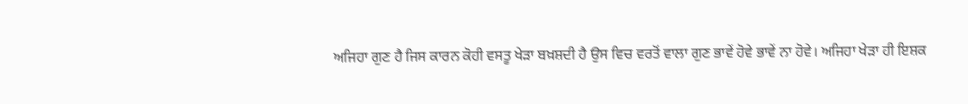ਅਜਿਹਾ ਗੁਣ ਹੈ ਜਿਸ ਕਾਰਨ ਕੋਹੀ ਵਸਤੂ ਖੇੜਾ ਬਖ਼ਸ਼ਦੀ ਹੈ ਉਸ ਵਿਚ ਵਰਤੋਂ ਵਾਲਾ ਗੁਣ ਭਾਵੇਂ ਹੋਵੇ ਭਾਵੇਂ ਨਾ ਹੋਵੇ। ਅਜਿਹਾ ਖੇੜਾ ਹੀ ਇਸ਼ਕ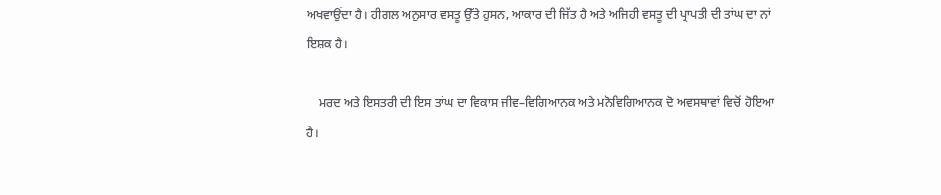ਅਖਵਾਉਂਦਾ ਹੈ। ਹੀਗਲ ਅਨੁਸਾਰ ਵਸਤੂ ਉੱਤੇ ਹੁਸਨ, ਆਕਾਰ ਦੀ ਜਿੱਤ ਹੈ ਅਤੇ ਅਜਿਹੀ ਵਸਤੂ ਦੀ ਪ੍ਰਾਪਤੀ ਦੀ ਤਾਂਘ ਦਾ ਨਾਂ ਇਸ਼ਕ ਹੈ।

    ਮਰਦ ਅਤੇ ਇਸਤਰੀ ਦੀ ਇਸ ਤਾਂਘ ਦਾ ਵਿਕਾਸ ਜੀਵ–ਵਿਗਿਆਨਕ ਅਤੇ ਮਨੋਵਿਗਿਆਨਕ ਦੋ ਅਵਸਥਾਵਾਂ ਵਿਚੋਂ ਹੋਇਆ ਹੈ।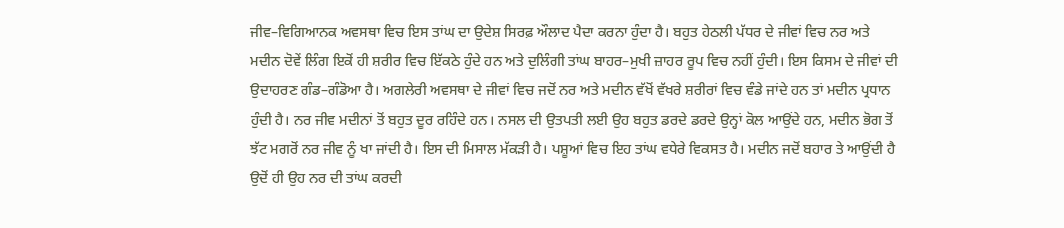ਜੀਵ–ਵਿਗਿਆਨਕ ਅਵਸਥਾ ਵਿਚ ਇਸ ਤਾਂਘ ਦਾ ਉਦੇਸ਼ ਸਿਰਫ਼ ਔਲਾਦ ਪੈਦਾ ਕਰਨਾ ਹੁੰਦਾ ਹੈ। ਬਹੁਤ ਹੇਠਲੀ ਪੱਧਰ ਦੇ ਜੀਵਾਂ ਵਿਚ ਨਰ ਅਤੇ ਮਦੀਨ ਦੋਵੇਂ ਲਿੰਗ ਇਕੋਂ ਹੀ ਸ਼ਰੀਰ ਵਿਚ ਇੱਕਠੇ ਹੁੰਦੇ ਹਨ ਅਤੇ ਦੁਲਿੰਗੀ ਤਾਂਘ ਬਾਹਰ–ਮੁਖੀ ਜ਼ਾਹਰ ਰੂਪ ਵਿਚ ਨਹੀਂ ਹੁੰਦੀ। ਇਸ ਕਿਸਮ ਦੇ ਜੀਵਾਂ ਦੀ ਉਦਾਹਰਣ ਗੰਡ–ਗੰਡੋਆ ਹੈ। ਅਗਲੇਰੀ ਅਵਸਥਾ ਦੇ ਜੀਵਾਂ ਵਿਚ ਜਦੋਂ ਨਰ ਅਤੇ ਮਦੀਨ ਵੱਖੋਂ ਵੱਖਰੇ ਸ਼ਰੀਰਾਂ ਵਿਚ ਵੰਡੇ ਜਾਂਦੇ ਹਨ ਤਾਂ ਮਦੀਨ ਪ੍ਰਧਾਨ ਹੁੰਦੀ ਹੈ। ਨਰ ਜੀਵ ਮਦੀਨਾਂ ਤੋਂ ਬਹੁਤ ਦੂਰ ਰਹਿੰਦੇ ਹਨ। ਨਸਲ ਦੀ ਉਤਪਤੀ ਲਈ ਉਹ ਬਹੁਤ ਡਰਦੇ ਡਰਦੇ ਉਨ੍ਹਾਂ ਕੋਲ ਆਉਂਦੇ ਹਨ, ਮਦੀਨ ਭੋਗ ਤੋਂ ਝੱਟ ਮਗਰੋਂ ਨਰ ਜੀਵ ਨੂੰ ਖਾ ਜਾਂਦੀ ਹੈ। ਇਸ ਦੀ ਮਿਸਾਲ ਮੱਕੜੀ ਹੈ। ਪਸ਼ੂਆਂ ਵਿਚ ਇਹ ਤਾਂਘ ਵਧੇਰੇ ਵਿਕਸਤ ਹੈ। ਮਦੀਨ ਜਦੋਂ ਬਹਾਰ ਤੇ ਆਉਂਦੀ ਹੈ ਉਦੋਂ ਹੀ ਉਹ ਨਰ ਦੀ ਤਾਂਘ ਕਰਦੀ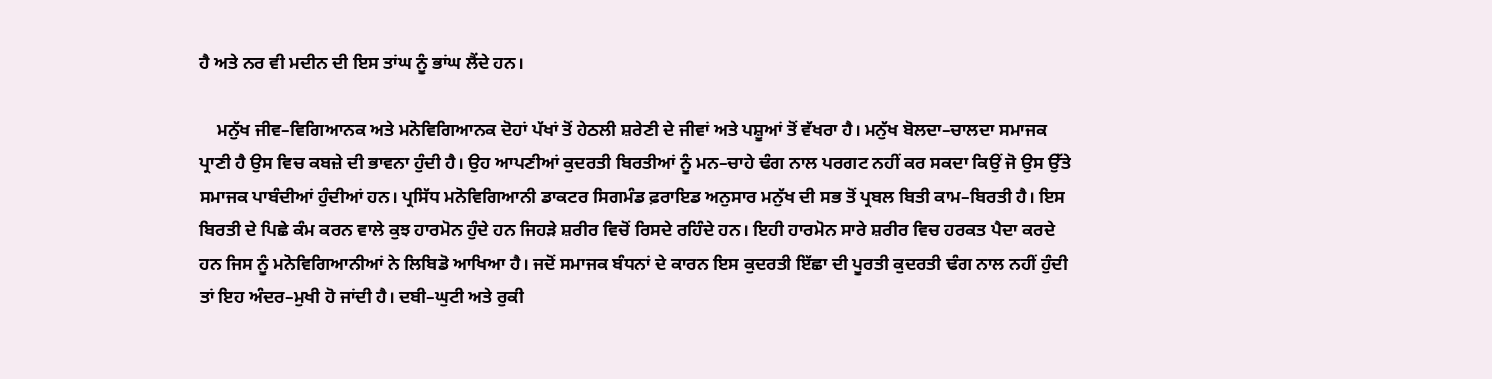ਹੈ ਅਤੇ ਨਰ ਵੀ ਮਦੀਨ ਦੀ ਇਸ ਤਾਂਘ ਨੂੰ ਭਾਂਘ ਲੈਂਦੇ ਹਨ।

    ਮਨੁੱਖ ਜੀਵ–ਵਿਗਿਆਨਕ ਅਤੇ ਮਨੋਵਿਗਿਆਨਕ ਦੋਹਾਂ ਪੱਖਾਂ ਤੋਂ ਹੇਠਲੀ ਸ਼ਰੇਣੀ ਦੇ ਜੀਵਾਂ ਅਤੇ ਪਸ਼ੂਆਂ ਤੋਂ ਵੱਖਰਾ ਹੈ। ਮਨੁੱਖ ਬੋਲਦਾ–ਚਾਲਦਾ ਸਮਾਜਕ ਪ੍ਰਾਣੀ ਹੈ ਉਸ ਵਿਚ ਕਬਜ਼ੇ ਦੀ ਭਾਵਨਾ ਹੁੰਦੀ ਹੈ। ਉਹ ਆਪਣੀਆਂ ਕੁਦਰਤੀ ਬਿਰਤੀਆਂ ਨੂੰ ਮਨ–ਚਾਹੇ ਢੰਗ ਨਾਲ ਪਰਗਟ ਨਹੀਂ ਕਰ ਸਕਦਾ ਕਿਉਂ ਜੋ ਉਸ ਉੱਤੇ ਸਮਾਜਕ ਪਾਬੰਦੀਆਂ ਹੁੰਦੀਆਂ ਹਨ। ਪ੍ਰਸਿੱਧ ਮਨੋਵਿਗਿਆਨੀ ਡਾਕਟਰ ਸਿਗਮੰਡ ਫ਼ਰਾਇਡ ਅਨੁਸਾਰ ਮਨੁੱਖ ਦੀ ਸਭ ਤੋਂ ਪ੍ਰਬਲ ਬਿਤੀ ਕਾਮ–ਬਿਰਤੀ ਹੈ। ਇਸ ਬਿਰਤੀ ਦੇ ਪਿਛੇ ਕੰਮ ਕਰਨ ਵਾਲੇ ਕੁਝ ਹਾਰਮੋਨ ਹੁੰਦੇ ਹਨ ਜਿਹੜੇ ਸ਼ਰੀਰ ਵਿਚੋਂ ਰਿਸਦੇ ਰਹਿੰਦੇ ਹਨ। ਇਹੀ ਹਾਰਮੋਨ ਸਾਰੇ ਸ਼ਰੀਰ ਵਿਚ ਹਰਕਤ ਪੈਦਾ ਕਰਦੇ ਹਨ ਜਿਸ ਨੂੰ ਮਨੋਵਿਗਿਆਨੀਆਂ ਨੇ ਲਿਬਿਡੋ ਆਖਿਆ ਹੈ। ਜਦੋਂ ਸਮਾਜਕ ਬੰਧਨਾਂ ਦੇ ਕਾਰਨ ਇਸ ਕੁਦਰਤੀ ਇੱਛਾ ਦੀ ਪੂਰਤੀ ਕੁਦਰਤੀ ਢੰਗ ਨਾਲ ਨਹੀਂ ਹੁੰਦੀ ਤਾਂ ਇਹ ਅੰਦਰ–ਮੁਖੀ ਹੋ ਜਾਂਦੀ ਹੈ। ਦਬੀ–ਘੁਟੀ ਅਤੇ ਰੁਕੀ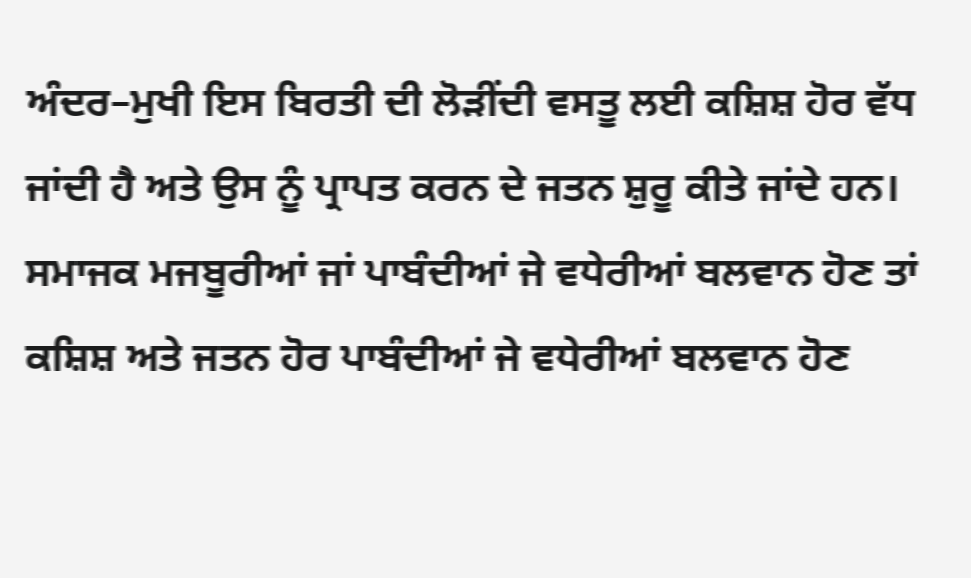ਅੰਦਰ–ਮੁਖੀ ਇਸ ਬਿਰਤੀ ਦੀ ਲੋੜੀਂਦੀ ਵਸਤੂ ਲਈ ਕਸ਼ਿਸ਼ ਹੋਰ ਵੱਧ ਜਾਂਦੀ ਹੈ ਅਤੇ ਉਸ ਨੂੰ ਪ੍ਰਾਪਤ ਕਰਨ ਦੇ ਜਤਨ ਸ਼ੁਰੂ ਕੀਤੇ ਜਾਂਦੇ ਹਨ। ਸਮਾਜਕ ਮਜਬੂਰੀਆਂ ਜਾਂ ਪਾਬੰਦੀਆਂ ਜੇ ਵਧੇਰੀਆਂ ਬਲਵਾਨ ਹੋਣ ਤਾਂ ਕਸ਼ਿਸ਼ ਅਤੇ ਜਤਨ ਹੋਰ ਪਾਬੰਦੀਆਂ ਜੇ ਵਧੇਰੀਆਂ ਬਲਵਾਨ ਹੋਣ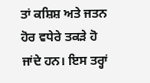ਤਾਂ ਕਸ਼ਿਸ਼ ਅਤੇ ਜਤਨ ਹੋਰ ਵਧੇਰੇ ਤਕੜੇ ਹੋ ਜਾਂਦੇ ਹਨ। ਇਸ ਤਰ੍ਹਾਂ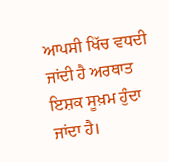ਆਪਸੀ ਖਿੱਚ ਵਧਦੀ ਜਾਂਦੀ ਹੈ ਅਰਥਾਤ ਇਸ਼ਕ ਸੂਖ਼ਮ ਹੁੰਦਾ ਜਾਂਦਾ ਹੈ।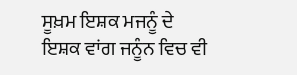ਸੂਖ਼ਮ ਇਸ਼ਕ ਮਜਨੂੰ ਦੇ ਇਸ਼ਕ ਵਾਂਗ ਜਨੂੰਨ ਵਿਚ ਵੀ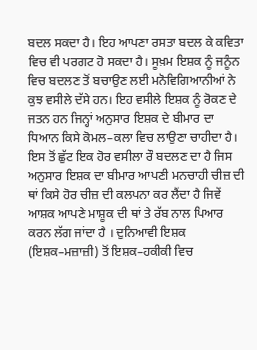ਬਦਲ ਸਕਦਾ ਹੈ। ਇਹ ਆਪਣਾ ਰਸਤਾ ਬਦਲ ਕੇ ਕਵਿਤਾ ਵਿਚ ਵੀ ਪਰਗਟ ਹੋ ਸਕਦਾ ਹੈ। ਸੂਖ਼ਮ ਇਸ਼ਕ ਨੂੰ ਜਨੂੰਨ ਵਿਚ ਬਦਲਣ ਤੋਂ ਬਚਾਉਣ ਲਈ ਮਨੋਵਿਗਿਆਨੀਆਂ ਨੇ ਕੁਝ ਵਸੀਲੇ ਦੱਸੇ ਹਨ। ਇਹ ਵਸੀਲੇ ਇਸ਼ਕ ਨੂੰ ਰੋਕਣ ਦੇ ਜਤਨ ਹਨ ਜਿਨ੍ਹਾਂ ਅਨੁਸਾਰ ਇਸ਼ਕ ਦੇ ਬੀਮਾਰ ਦਾ ਧਿਆਨ ਕਿਸੇ ਕੋਮਲ–ਕਲਾ ਵਿਚ ਲਾਉਣਾ ਚਾਹੀਦਾ ਹੈ। ਇਸ ਤੋਂ ਛੁੱਟ ਇਕ ਹੋਰ ਵਸੀਲਾ ਰੌ ਬਦਲਣ ਦਾ ਹੈ ਜਿਸ ਅਨੁਸਾਰ ਇਸ਼ਕ ਦਾ ਬੀਮਾਰ ਆਪਣੀ ਮਨਚਾਹੀ ਚੀਜ਼ ਦੀ ਥਾਂ ਕਿਸੇ ਹੋਰ ਚੀਜ਼ ਦੀ ਕਲਪਨਾ ਕਰ ਲੈਂਦਾ ਹੈ ਜਿਵੇਂ ਆਸ਼ਕ ਆਪਣੇ ਮਾਸ਼ੂਕ ਦੀ ਥਾਂ ਤੇ ਰੱਬ ਨਾਲ ਪਿਆਰ ਕਰਨ ਲੱਗ ਜਾਂਦਾ ਹੈ । ਦੁਨਿਆਵੀ ਇਸ਼ਕ (ਇਸ਼ਕ–ਮਜ਼ਾਜ਼ੀ) ਤੋਂ ਇਸ਼ਕ–ਹਕੀਕੀ ਵਿਚ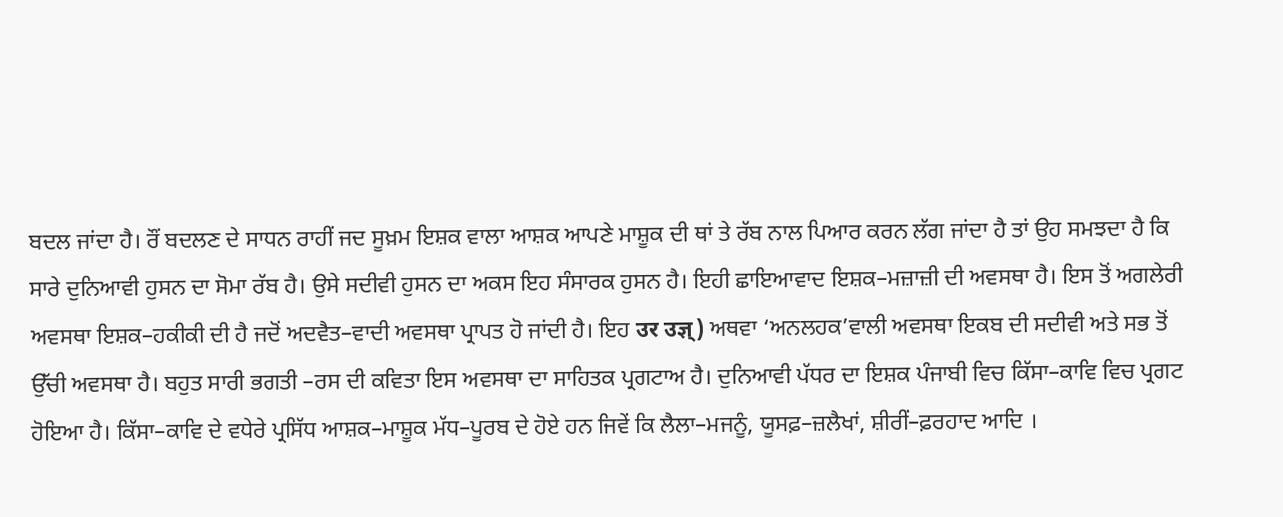ਬਦਲ ਜਾਂਦਾ ਹੈ। ਰੌਂ ਬਦਲਣ ਦੇ ਸਾਧਨ ਰਾਹੀਂ ਜਦ ਸੂਖ਼ਮ ਇਸ਼ਕ ਵਾਲਾ ਆਸ਼ਕ ਆਪਣੇ ਮਾਸ਼ੂਕ ਦੀ ਥਾਂ ਤੇ ਰੱਬ ਨਾਲ ਪਿਆਰ ਕਰਨ ਲੱਗ ਜਾਂਦਾ ਹੈ ਤਾਂ ਉਹ ਸਮਝਦਾ ਹੈ ਕਿ ਸਾਰੇ ਦੁਨਿਆਵੀ ਹੁਸਨ ਦਾ ਸੋਮਾ ਰੱਬ ਹੈ। ਉਸੇ ਸਦੀਵੀ ਹੁਸਨ ਦਾ ਅਕਸ ਇਹ ਸੰਸਾਰਕ ਹੁਸਨ ਹੈ। ਇਹੀ ਛਾਇਆਵਾਦ ਇਸ਼ਕ–ਮਜ਼ਾਜ਼ੀ ਦੀ ਅਵਸਥਾ ਹੈ। ਇਸ ਤੋਂ ਅਗਲੇਰੀ ਅਵਸਥਾ ਇਸ਼ਕ–ਹਕੀਕੀ ਦੀ ਹੈ ਜਦੋਂ ਅਦਵੈਤ–ਵਾਦੀ ਅਵਸਥਾ ਪ੍ਰਾਪਤ ਹੋ ਜਾਂਦੀ ਹੈ। ਇਹ उर उज्ञ्) ਅਥਵਾ ‘ਅਨਲਹਕ’ਵਾਲੀ ਅਵਸਥਾ ਇਕਬ ਦੀ ਸਦੀਵੀ ਅਤੇ ਸਭ ਤੋਂ ਉੱਚੀ ਅਵਸਥਾ ਹੈ। ਬਹੁਤ ਸਾਰੀ ਭਗਤੀ –ਰਸ ਦੀ ਕਵਿਤਾ ਇਸ ਅਵਸਥਾ ਦਾ ਸਾਹਿਤਕ ਪ੍ਰਗਟਾਅ ਹੈ। ਦੁਨਿਆਵੀ ਪੱਧਰ ਦਾ ਇਸ਼ਕ ਪੰਜਾਬੀ ਵਿਚ ਕਿੱਸਾ–ਕਾਵਿ ਵਿਚ ਪ੍ਰਗਟ ਹੋਇਆ ਹੈ। ਕਿੱਸਾ–ਕਾਵਿ ਦੇ ਵਧੇਰੇ ਪ੍ਰਸਿੱਧ ਆਸ਼ਕ–ਮਾਸ਼ੂਕ ਮੱਧ–ਪੂਰਬ ਦੇ ਹੋਏ ਹਨ ਜਿਵੇਂ ਕਿ ਲੈਲਾ–ਮਜਨੂੰ, ਯੂਸਫ਼–ਜ਼ਲੈਖਾਂ, ਸ਼ੀਰੀਂ–ਫ਼ਰਹਾਦ ਆਦਿ ।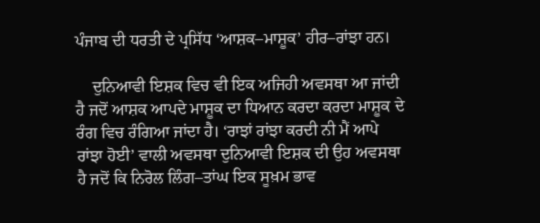ਪੰਜਾਬ ਦੀ ਧਰਤੀ ਦੇ ਪ੍ਰਸਿੱਧ ‘ਆਸ਼ਕ–ਮਾਸ਼ੂਕ’ ਹੀਰ–ਰਾਂਝਾ ਹਨ।

    ਦੁਨਿਆਵੀ ਇਸ਼ਕ ਵਿਚ ਵੀ ਇਕ ਅਜਿਹੀ ਅਵਸਥਾ ਆ ਜਾਂਦੀ ਹੈ ਜਦੋਂ ਆਸ਼ਕ ਆਪਦੇ ਮਾਸ਼ੂਕ ਦਾ ਧਿਆਨ ਕਰਦਾ ਕਰਦਾ ਮਾਸ਼ੂਕ ਦੇ ਰੰਗ ਵਿਚ ਰੰਗਿਆ ਜਾਂਦਾ ਹੈ। ‘ਰਾਝਾਂ ਰਾਂਝਾ ਕਰਦੀ ਨੀ ਮੈਂ ਆਪੇ ਰਾਂਝਾ ਹੋਈ’ ਵਾਲੀ ਅਵਸਥਾ ਦੁਨਿਆਵੀ ਇਸ਼ਕ ਦੀ ਉਹ ਅਵਸਥਾ ਹੈ ਜਦੋਂ ਕਿ ਨਿਰੋਲ ਲਿੰਗ–ਤਾਂਘ ਇਕ ਸੂਖ਼ਮ ਭਾਵ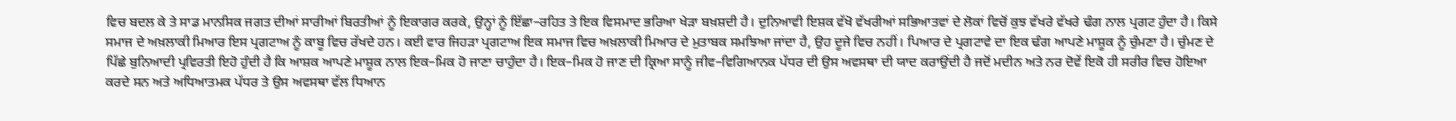ਵਿਚ ਬਦਲ ਕੇ ਤੇ ਸਾਡ ਮਾਨਸਿਕ ਜਗਤ ਦੀਆਂ ਸਾਰੀਆਂ ਬਿਰਤੀਆਂ ਨੂੰ ਇਕਾਗਰ ਕਰਕੇ, ਉਨ੍ਹਾਂ ਨੂੰ ਇੱਛਾ–ਰਹਿਤ ਤੇ ਇਕ ਵਿਸਮਾਦ ਭਰਿਆ ਖੇੜਾ ਬਖ਼ਸ਼ਦੀ ਹੈ। ਦੁਨਿਆਵੀ ਇਸ਼ਕ ਵੱਖੋ ਵੱਖਰੀਆਂ ਸਭਿਆਤਵਾਂ ਦੇ ਲੋਕਾਂ ਵਿਚੋਂ ਕੁਝ ਵੱਖਰੇ ਵੱਖਰੇ ਢੰਗ ਨਾਲ ਪ੍ਰਗਟ ਹੁੰਦਾ ਹੈ। ਕਿਸੇ ਸਮਾਜ ਦੇ ਅਖ਼ਲਾਕੀ ਮਿਆਰ ਇਸ ਪ੍ਰਗਟਾਅ ਨੂੰ ਕਾਬੂ ਵਿਚ ਰੱਖਦੇ ਹਨ। ਕਈ ਵਾਰ ਜਿਹੜਾ ਪ੍ਰਗਟਾਅ ਇਕ ਸਮਾਜ ਵਿਚ ਅਖ਼ਲਾਕੀ ਮਿਆਰ ਦੇ ਮੁਤਾਬਕ ਸਮਝਿਆ ਜਾਂਦਾ ਹੈ, ਉਹ ਦੂਜੇ ਵਿਚ ਨਹੀਂ। ਪਿਆਰ ਦੇ ਪ੍ਰਗਟਾਵੇ ਦਾ ਇਕ ਢੰਗ ਆਪਣੇ ਮਾਸ਼ੂਕ ਨੂੰ ਚੁੰਮਣਾ ਹੈ। ਚੁੰਮਣ ਦੇ ਪਿੱਛੇ ਬੁਨਿਆਦੀ ਪ੍ਰਵਿਰਤੀ ਇਹੋ ਹੁੰਦੀ ਹੈ ਕਿ ਆਸ਼ਕ ਆਪਣੇ ਮਾਸ਼ੂਕ ਨਾਲ ਇਕ–ਮਿਕ ਹੋ ਜਾਣਾ ਚਾਹੁੰਦਾ ਹੈ। ਇਕ–ਮਿਕ ਹੋ ਜਾਣ ਦੀ ਕ੍ਰਿਆ ਸਾਨੂੰ ਜੀਵ–ਵਿਗਿਆਨਕ ਪੱਧਰ ਦੀ ਉਸ ਅਵਸਥਾ ਦੀ ਯਾਦ ਕਰਾਉਂਦੀ ਹੈ ਜਦੋਂ ਮਦੀਨ ਅਤੇ ਨਰ ਦੋਵੇਂ ਇਕੋ ਹੀ ਸਰੀਰ ਵਿਚ ਹੋਇਆ ਕਰਦੇ ਸਨ ਅਤੇ ਅਧਿਆਤਮਕ ਪੱਧਰ ਤੇ ਉਸ ਅਵਸਥਾ ਵੱਲ ਧਿਆਨ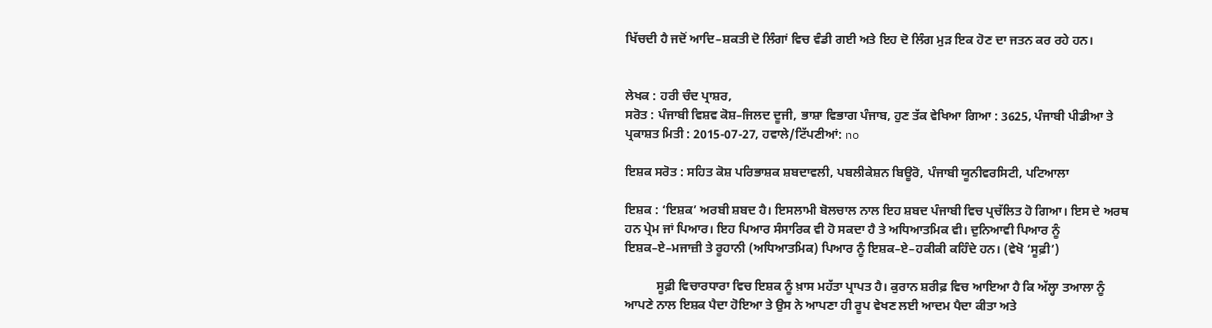ਖਿੱਚਦੀ ਹੈ ਜਦੋਂ ਆਦਿ–ਸ਼ਕਤੀ ਦੋ ਲਿੰਗਾਂ ਵਿਚ ਵੰਡੀ ਗਈ ਅਤੇ ਇਹ ਦੋ ਲਿੰਗ ਮੁੜ ਇਕ ਹੋਣ ਦਾ ਜਤਨ ਕਰ ਰਹੇ ਹਨ।


ਲੇਖਕ : ਹਰੀ ਚੰਦ ਪ੍ਰਾਸ਼ਰ,
ਸਰੋਤ : ਪੰਜਾਬੀ ਵਿਸ਼ਵ ਕੋਸ਼–ਜਿਲਦ ਦੂਜੀ, ਭਾਸ਼ਾ ਵਿਭਾਗ ਪੰਜਾਬ, ਹੁਣ ਤੱਕ ਵੇਖਿਆ ਗਿਆ : 3625, ਪੰਜਾਬੀ ਪੀਡੀਆ ਤੇ ਪ੍ਰਕਾਸ਼ਤ ਮਿਤੀ : 2015-07-27, ਹਵਾਲੇ/ਟਿੱਪਣੀਆਂ: no

ਇਸ਼ਕ ਸਰੋਤ : ਸਹਿਤ ਕੋਸ਼ ਪਰਿਭਾਸ਼ਕ ਸ਼ਬਦਾਵਲੀ, ਪਬਲੀਕੇਸ਼ਨ ਬਿਊਰੋ, ਪੰਜਾਬੀ ਯੂਨੀਵਰਸਿਟੀ, ਪਟਿਆਲਾ

ਇਸ਼ਕ : ‘ਇਸ਼ਕ’ ਅਰਬੀ ਸ਼ਬਦ ਹੈ। ਇਸਲਾਮੀ ਬੋਲਚਾਲ ਨਾਲ ਇਹ ਸ਼ਬਦ ਪੰਜਾਬੀ ਵਿਚ ਪ੍ਰਚੱਲਿਤ ਹੋ ਗਿਆ। ਇਸ ਦੇ ਅਰਥ ਹਨ ਪ੍ਰੇਮ ਜਾਂ ਪਿਆਰ। ਇਹ ਪਿਆਰ ਸੰਸਾਰਿਕ ਵੀ ਹੋ ਸਕਦਾ ਹੈ ਤੇ ਅਧਿਆਤਮਿਕ ਵੀ। ਦੁਨਿਆਵੀ ਪਿਆਰ ਨੂੰ ਇਸ਼ਕ–ਏ–ਮਜਾਜ਼ੀ ਤੇ ਰੂਹਾਨੀ (ਅਧਿਆਤਮਿਕ) ਪਿਆਰ ਨੂੰ ਇਸ਼ਕ–ਏ–ਹਕੀਕੀ ਕਹਿੰਦੇ ਹਨ। (ਵੇਖੋ ‘ਸੂਫ਼ੀ’)

          ਸੂਫ਼ੀ ਵਿਚਾਰਧਾਰਾ ਵਿਚ ਇਸ਼ਕ ਨੂੰ ਖ਼ਾਸ ਮਹੱਤਾ ਪ੍ਰਾਪਤ ਹੈ। ਕੁਰਾਨ ਸ਼ਰੀਫ਼ ਵਿਚ ਆਇਆ ਹੈ ਕਿ ਅੱਲ੍ਹਾ ਤਆਲਾ ਨੂੰ ਆਪਣੇ ਨਾਲ ਇਸ਼ਕ ਪੈਦਾ ਹੋਇਆ ਤੇ ਉਸ ਨੇ ਆਪਣਾ ਹੀ ਰੂਪ ਵੇਖਣ ਲਈ ਆਦਮ ਪੈਦਾ ਕੀਤਾ ਅਤੇ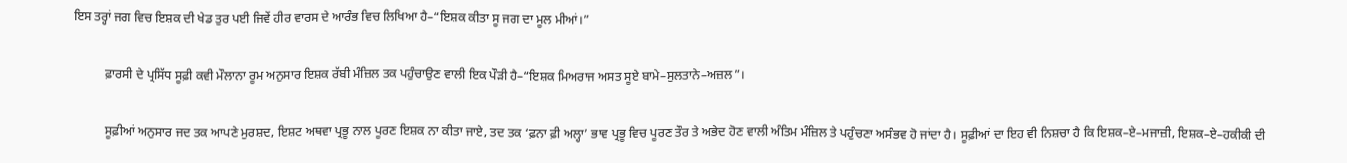ਇਸ ਤਰ੍ਹਾਂ ਜਗ ਵਿਚ ਇਸ਼ਕ ਦੀ ਖੇਡ ਤੁਰ ਪਈ ਜਿਵੇਂ ਹੀਰ ਵਾਰਸ ਦੇ ਆਰੰਭ ਵਿਚ ਲਿਖਿਆ ਹੈ–“ਇਸ਼ਕ ਕੀਤਾ ਸੂ ਜਗ ਦਾ ਮੂਲ ਮੀਆਂ।”

          ਫ਼ਾਰਸੀ ਦੇ ਪ੍ਰਸਿੱਧ ਸੂਫ਼ੀ ਕਵੀ ਮੌਲਾਨਾ ਰੂਮ ਅਨੁਸਾਰ ਇਸ਼ਕ ਰੱਬੀ ਮੰਜ਼ਿਲ ਤਕ ਪਹੁੰਚਾਉਣ ਵਾਲੀ ਇਕ ਪੌੜੀ ਹੈ–“ਇਸ਼ਕ ਮਿਅਰਾਜ ਅਸਤ ਸੂਏ ਬਾਮੇ–ਸੁਲਤਾਨੇ–ਅਜ਼ਲ”।

          ਸੂਫ਼ੀਆਂ ਅਨੁਸਾਰ ਜਦ ਤਕ ਆਪਣੇ ਮੁਰਸ਼ਦ, ਇਸ਼ਟ ਅਥਵਾ ਪ੍ਰਭੂ ਨਾਲ ਪੂਰਣ ਇਸ਼ਕ ਨਾ ਕੀਤਾ ਜਾਏ, ਤਦ ਤਕ ‘ਫ਼ਨਾ ਫ਼ੀ ਅਲ੍ਹਾ’ ਭਾਵ ਪ੍ਰਭੂ ਵਿਚ ਪੂਰਣ ਤੌਰ ਤੇ ਅਭੇਦ ਹੋਣ ਵਾਲੀ ਅੰਤਿਮ ਮੰਜ਼ਿਲ ਤੇ ਪਹੁੰਚਣਾ ਅਸੰਭਵ ਹੋ ਜਾਂਦਾ ਹੈ। ਸੂਫ਼ੀਆਂ ਦਾ ਇਹ ਵੀ ਨਿਸ਼ਚਾ ਹੈ ਕਿ ਇਸ਼ਕ–ਏ–ਮਜਾਜ਼ੀ, ਇਸ਼ਕ–ਏ–ਹਕੀਕੀ ਦੀ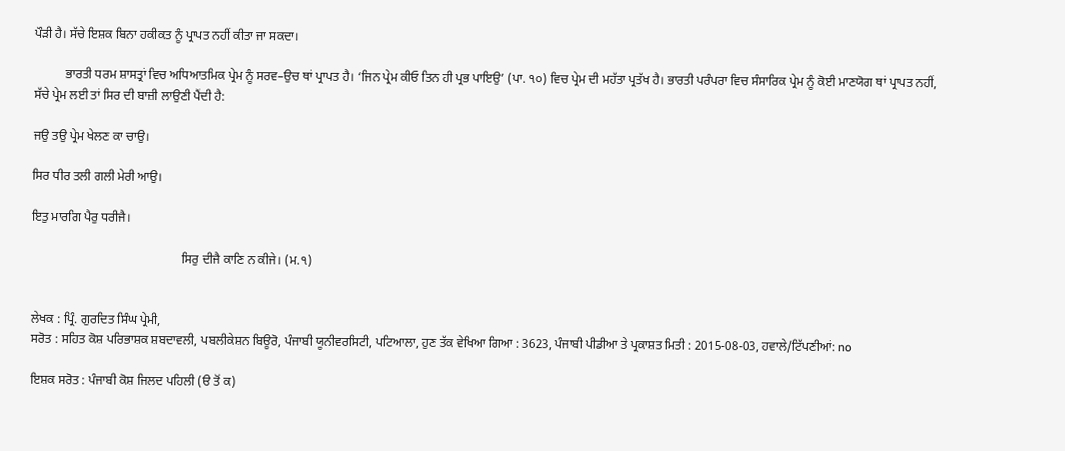ਪੌੜੀ ਹੈ। ਸੱਚੇ ਇਸ਼ਕ ਬਿਨਾ ਹਕੀਕਤ ਨੂੰ ਪ੍ਰਾਪਤ ਨਹੀਂ ਕੀਤਾ ਜਾ ਸਕਦਾ।

          ਭਾਰਤੀ ਧਰਮ ਸ਼ਾਸਤ੍ਰਾਂ ਵਿਚ ਅਧਿਆਤਮਿਕ ਪ੍ਰੇਮ ਨੂੰ ਸਰਵ–ਉਚ ਥਾਂ ਪ੍ਰਾਪਤ ਹੈ। ‘ਜਿਨ ਪ੍ਰੇਮ ਕੀਓ ਤਿਨ ਹੀ ਪ੍ਰਭ ਪਾਇਉ’ (ਪਾ. ੧੦) ਵਿਚ ਪ੍ਰੇਮ ਦੀ ਮਹੱਤਾ ਪ੍ਰਤੱਖ ਹੈ। ਭਾਰਤੀ ਪਰੰਪਰਾ ਵਿਚ ਸੰਸਾਰਿਕ ਪ੍ਰੇਮ ਨੂੰ ਕੋਈ ਮਾਣਯੋਗ ਥਾਂ ਪ੍ਰਾਪਤ ਨਹੀਂ, ਸੱਚੇ ਪ੍ਰੇਮ ਲਈ ਤਾਂ ਸਿਰ ਦੀ ਬਾਜ਼ੀ ਲਾਉਣੀ ਪੈਂਦੀ ਹੈ:

ਜਉ ਤਉ ਪ੍ਰੇਮ ਖੇਲਣ ਕਾ ਚਾਉ।

ਸਿਰ ਧੀਰ ਤਲੀ ਗਲੀ ਮੇਰੀ ਆਉ।

ਇਤੁ ਮਾਰਗਿ ਪੈਰੁ ਧਰੀਜੈ।

                                                ਸਿਰੁ ਦੀਜੈ ਕਾਣਿ ਨ ਕੀਜੇ। (ਮ.੧)


ਲੇਖਕ : ਪ੍ਰਿੰ. ਗੁਰਦਿਤ ਸਿੰਘ ਪ੍ਰੇਮੀ,
ਸਰੋਤ : ਸਹਿਤ ਕੋਸ਼ ਪਰਿਭਾਸ਼ਕ ਸ਼ਬਦਾਵਲੀ, ਪਬਲੀਕੇਸ਼ਨ ਬਿਊਰੋ, ਪੰਜਾਬੀ ਯੂਨੀਵਰਸਿਟੀ, ਪਟਿਆਲਾ, ਹੁਣ ਤੱਕ ਵੇਖਿਆ ਗਿਆ : 3623, ਪੰਜਾਬੀ ਪੀਡੀਆ ਤੇ ਪ੍ਰਕਾਸ਼ਤ ਮਿਤੀ : 2015-08-03, ਹਵਾਲੇ/ਟਿੱਪਣੀਆਂ: no

ਇਸ਼ਕ ਸਰੋਤ : ਪੰਜਾਬੀ ਕੋਸ਼ ਜਿਲਦ ਪਹਿਲੀ (ੳ ਤੋਂ ਕ)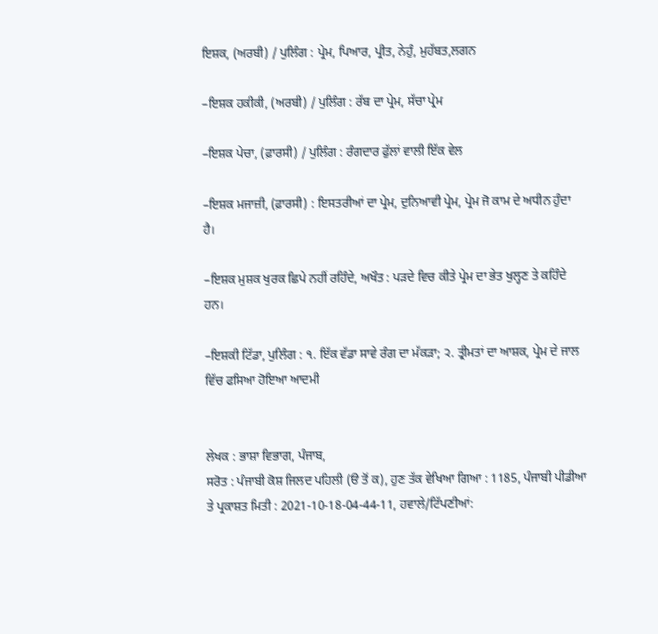ਇਸ਼ਕ, (ਅਰਬੀ) / ਪੁਲਿੰਗ : ਪ੍ਰੇਮ, ਪਿਆਰ, ਪ੍ਰੀਤ, ਨੇਹੁੰ, ਮੁਹੱਬਤ,ਲਗਨ

–ਇਸ਼ਕ ਹਕੀਕੀ, (ਅਰਬੀ) / ਪੁਲਿੰਗ : ਰੱਬ ਦਾ ਪ੍ਰੇਮ, ਸੱਚਾ ਪ੍ਰੇਮ

–ਇਸ਼ਕ ਪੇਚਾ, (ਫ਼ਾਰਸੀ) / ਪੁਲਿੰਗ : ਰੰਗਦਾਰ ਫੁੱਲਾਂ ਵਾਲੀ ਇੱਕ ਵੇਲ

–ਇਸ਼ਕ ਮਜਾਜ਼ੀ, (ਫ਼ਾਰਸੀ) : ਇਸਤਰੀਆਂ ਦਾ ਪ੍ਰੇਮ, ਦੁਨਿਆਵੀ ਪ੍ਰੇਮ, ਪ੍ਰੇਮ ਜੋ ਕਾਮ ਦੇ ਅਧੀਨ ਹੁੰਦਾ ਹੈ।

–ਇਸ਼ਕ ਮੁਸ਼ਕ ਖੁਰਕ ਛਿਪੇ ਨਹੀਂ ਰਹਿੰਦੇ, ਅਖੌਤ : ਪੜਦੇ ਵਿਚ ਕੀਤੇ ਪ੍ਰੇਮ ਦਾ ਭੇਤ ਖੁਲ੍ਹਣ ਤੇ ਕਹਿੰਦੇ ਹਨ।

–ਇਸ਼ਕੀ ਟਿੱਡਾ, ਪੁਲਿੰਗ : ੧. ਇੱਕ ਵੱਡਾ ਸਾਵੇ ਰੰਗ ਦਾ ਮੱਕੜਾ; ੨. ਤ੍ਰੀਮਤਾਂ ਦਾ ਆਸ਼ਕ, ਪ੍ਰੇਮ ਦੇ ਜਾਲ ਵਿੱਚ ਫਸਿਆ ਹੋਇਆ ਆਦਮੀ


ਲੇਖਕ : ਭਾਸ਼ਾ ਵਿਭਾਗ, ਪੰਜਾਬ,
ਸਰੋਤ : ਪੰਜਾਬੀ ਕੋਸ਼ ਜਿਲਦ ਪਹਿਲੀ (ੳ ਤੋਂ ਕ), ਹੁਣ ਤੱਕ ਵੇਖਿਆ ਗਿਆ : 1185, ਪੰਜਾਬੀ ਪੀਡੀਆ ਤੇ ਪ੍ਰਕਾਸ਼ਤ ਮਿਤੀ : 2021-10-18-04-44-11, ਹਵਾਲੇ/ਟਿੱਪਣੀਆਂ: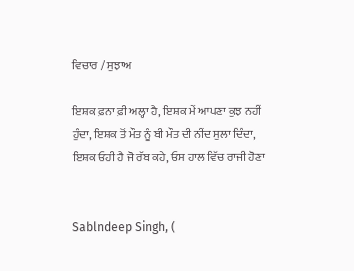ਵਿਚਾਰ / ਸੁਝਾਅ

ਇਸ਼ਕ ਫ਼ਨਾ ਫ਼ੀ ਅਲ੍ਹਾ ਹੈ, ਇਸ਼ਕ ਮੇਂ ਆਪਣਾ ਕੁਝ ਨਹੀਂ ਹੁੰਦਾ, ਇਸ਼ਕ ਤੋਂ ਮੌਤ ਨੂੰ ਬੀ ਮੌਤ ਦੀ ਨੀਂਦ ਸੁਲਾ ਦਿੰਦਾ, ਇਸ਼ਕ ਓਹੀ ਹੈ ਜੋ ਰੱਬ ਕਹੇ, ਓਸ ਹਾਲ ਵਿੱਚ ਰਾਜੀ ਹੋਣਾ


Sablndeep Singh, (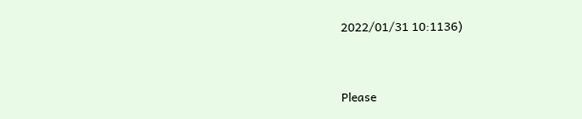2022/01/31 10:1136)


Please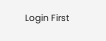Login First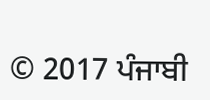© 2017 ਪੰਜਾਬੀ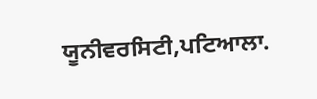ਯੂਨੀਵਰਸਿਟੀ,ਪਟਿਆਲਾ.